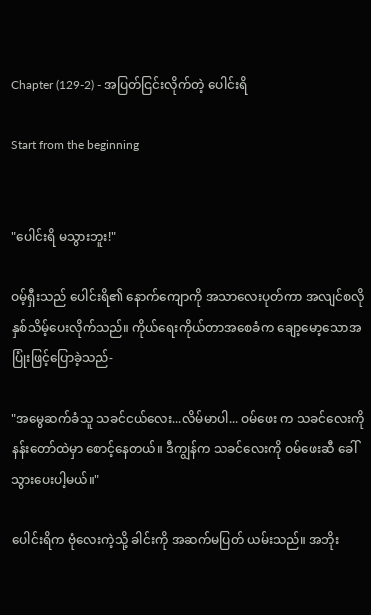Chapter (129-2) - အပြတ်ငြင်းလိုက်တဲ့ ပေါင်းရိ

Start from the beginning


"ပေါင်းရိ မသွားဘူး!"

ဝမ့်ရှီးသည် ပေါင်းရိ၏ နောက်ကျောကို အသာလေးပုတ်ကာ အလျင်စလို နှစ်သိမ့်ပေးလိုက်သည်။ ကိုယ်ရေးကိုယ်တာအစေခံက ချော့မော့သောအပြုံးဖြင့်ပြောခဲ့သည်-

"အမွေဆက်ခံသူ သခင်ငယ်လေး...လိမ်မာပါ... ဝမ်ဖေး က သခင်လေးကို နန်းတော်ထဲမှာ စောင့်နေတယ်။ ဒီကျွန်က သခင်လေးကို ဝမ်ဖေးဆီ ခေါ်သွားပေးပါ့မယ်။"

ပေါင်းရိက ဗုံလေးကဲ့သို့ ခါင်းကို အဆက်မပြတ် ယမ်းသည်။ အဘိုး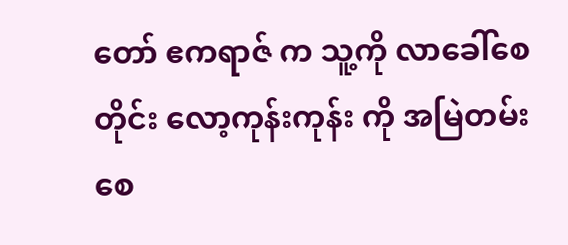တော် ဧကရာဇ် က သူ့ကို လာခေါ်စေတိုင်း လော့ကုန်းကုန်း ကို အမြဲတမ်း စေ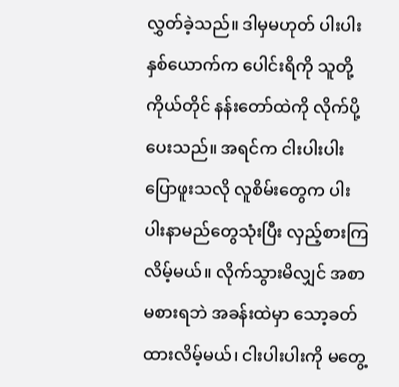လွှတ်ခဲ့သည်။ ဒါမှမဟုတ် ပါးပါးနှစ်ယောက်က ပေါင်းရိကို သူတို့ကိုယ်တိုင် နန်းတော်ထဲကို လိုက်ပို့ပေးသည်။ အရင်က ငါးပါးပါး ပြောဖူးသလို လူစိမ်းတွေက ပါးပါးနာမည်တွေသုံးပြီး လှည့်စားကြလိမ့်မယ်။ လိုက်သွားမိလျှင် အစာမစားရဘဲ အခန်းထဲမှာ သော့ခတ်ထားလိမ့်မယ်၊ ငါးပါးပါးကို မတွေ့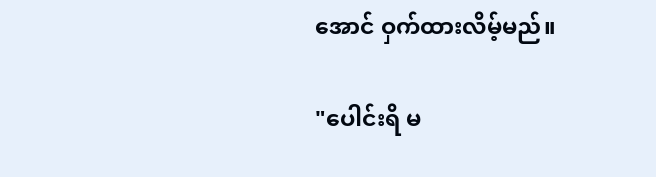အောင် ဝှက်ထားလိမ့်မည်။

"ပေါင်းရိ မ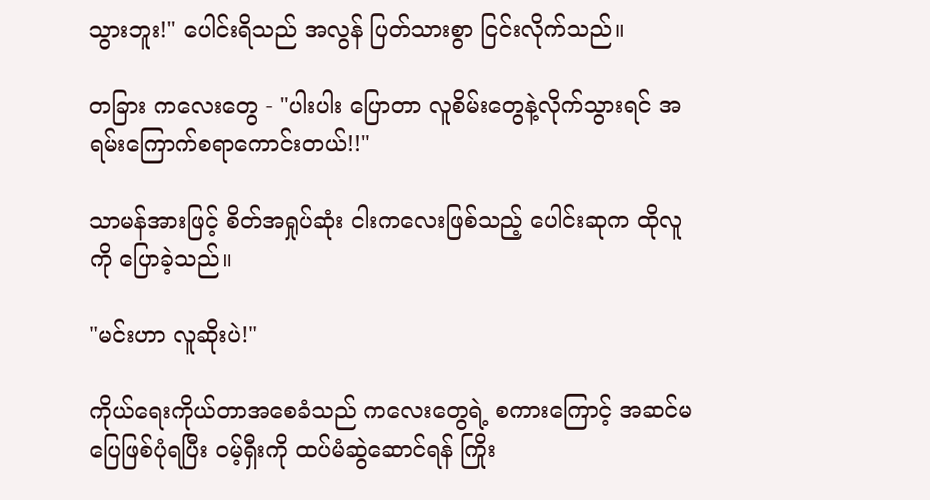သွားဘူး!" ပေါင်းရိသည် အလွန် ပြတ်သားစွာ ငြင်းလိုက်သည်။

တခြား ကလေးတွေ - "ပါးပါး ပြောတာ လူစိမ်းတွေနဲ့လိုက်သွားရင် အရမ်းကြောက်စရာကောင်းတယ်!!"

သာမန်အားဖြင့် စိတ်အရှုပ်ဆုံး ငါးကလေးဖြစ်သည့် ပေါင်းဆုက ထိုလူကို ပြောခဲ့သည်။

"မင်းဟာ လူဆိုးပဲ!"

ကိုယ်ရေးကိုယ်တာအစေခံသည် ကလေးတွေရဲ့ စကားကြောင့် အဆင်မပြေဖြစ်ပုံရပြီး ဝမ့်ရှီးကို ထပ်မံဆွဲဆောင်ရန် ကြိုး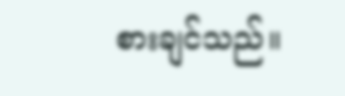စားချင်သည်။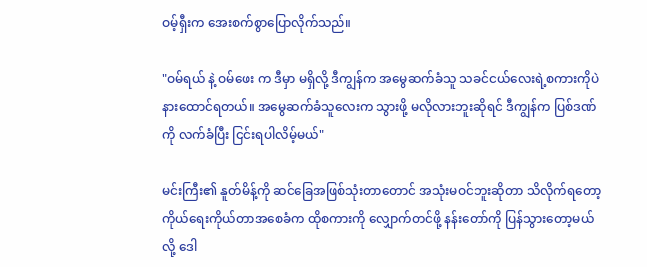ဝမ့်ရှီးက အေးစက်စွာပြောလိုက်သည်။

"ဝမ်ရယ် နဲ့ ဝမ်ဖေး က ဒီမှာ မရှိလို့ ဒီကျွန်က အမွေဆက်ခံသူ သခင်ငယ်လေးရဲ့စကားကိုပဲ နားထောင်ရတယ်။ အမွေဆက်ခံသူလေးက သွားဖို့ မလိုလားဘူးဆိုရင် ဒီကျွန်က ပြစ်ဒဏ်ကို လက်ခံပြီး ငြင်းရပါလိမ့်မယ်"

မင်းကြီး၏ နူတ်မိန့်ကို ဆင်ခြေအဖြစ်သုံးတာတောင် အသုံးမဝင်ဘူးဆိုတာ သိလိုက်ရတော့ ကိုယ်ရေးကိုယ်တာအစေခံက ထိုစကားကို လျှောက်တင်ဖို့ နန်းတော်ကို ပြန်သွားတော့မယ်လို့ ဒေါ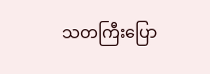သတကြီးပြော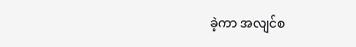ခဲ့ကာ အလျင်စ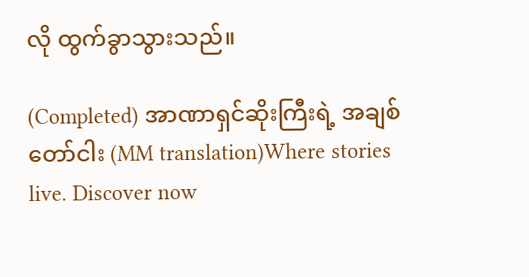လို ထွက်ခွာသွားသည်။

(Completed) အာဏာရှင်ဆိုးကြီးရဲ့ အချစ်တော်ငါး (MM translation)Where stories live. Discover now